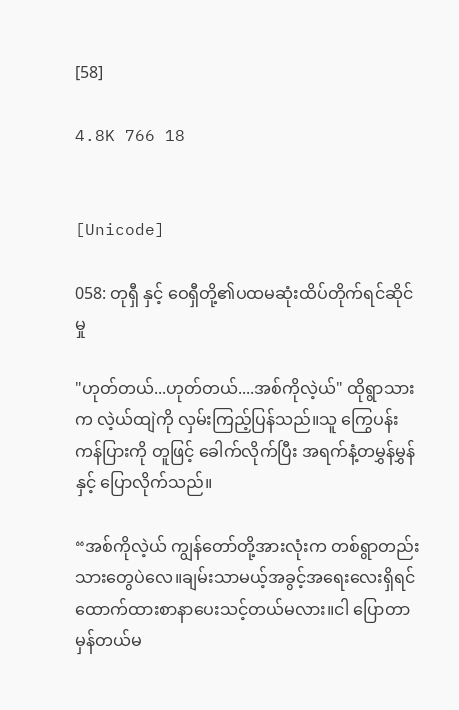[58]

4.8K 766 18


[Unicode]

058: တုရှီ နှင့် ဝေရှီတို့၏ပထမဆုံးထိပ်တိုက်ရင်ဆိုင်မှု

"ဟုတ်တယ်...ဟုတ်တယ်....အစ်ကိုလဲ့ယ်" ထိုရွာသားက လဲ့ယ်ထျဲကို လှမ်းကြည့်ပြန်သည်။သူ ကြွေပန်းကန်ပြားကို တူဖြင့် ခေါက်လိုက်ပြီး အရက်နံ့တမွှန်မွှန်နှင့် ပြောလိုက်သည်။

“အစ်ကိုလဲ့ယ် ကျွန်တော်တို့အားလုံးက တစ်ရွာတည်းသားတွေပဲလေ။ချမ်းသာမယ့်အခွင့်အရေးလေးရှိရင် ထောက်ထားစာနာပေးသင့်တယ်မလား။ငါ ပြောတာမှန်တယ်မ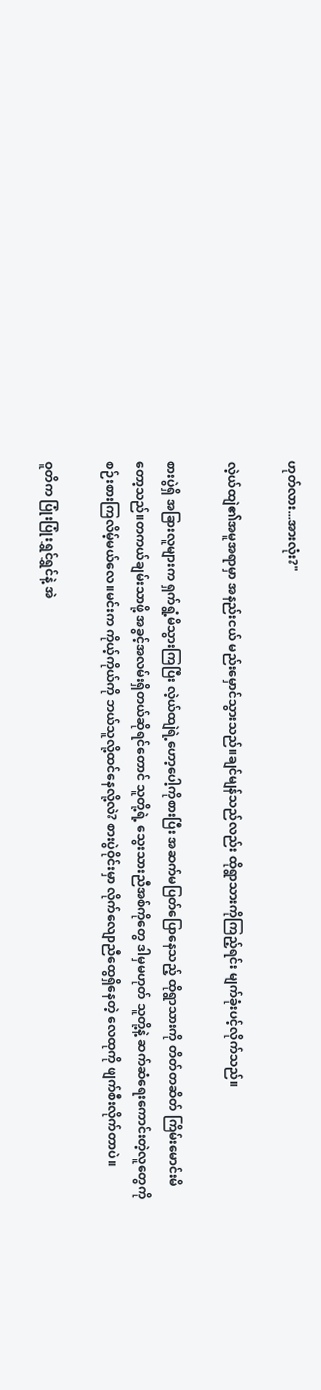ဟုတ်လား...အားလုံး?"

လဲ့ယ်ထျဲ၏အမူအရာမှာ အနည်းငယ် မည်းမှောင်သွားသည်။ချင်မျန်သည်လည်း ထိုရွာသားကိုကြည့်ရင်း မျက်ခုံးပင့်လိုက်သည်။

စားပွဲရှိ အခြားလူများက ရှက်ရွံ့မိသွားကြပြီး လဲ့ယ်ထျဲရဲ့ဟော့ပေါ့ကိုစားပြီး အဆက်မပြတ်ပြောနေသည့် ထိုရွာသားကို တိတ်တဆိတ် ကြိမ်းမောင်းမိတော့သည်။တကယ်ချမ်းသာဖို့ အခွင့်အလမ်းရှိတယ်ဆိုရင်တောင် သူတို့ရဲ့ သွေးသားညီအစ်ကိုတွေ ဒါမှမဟုတ် သူတို့နဲ့ ဆက်ဆံရေးကောင်းတဲ့လူတွေကို စဉ်းစားကြလိမ့်မယ်လေ။မင်းက ကိုယ့်ကိုယ်ကို ဘယ်သူလို့ထင်နေလို့လဲ? စားပွဲဝိုင်းမှာ လိုက်လျောညီထွေရှိနေတဲ့ လေထုကို ဖျက်စီးလိုက်တာပဲ။

ဝူတိက ပြုံးပြုံးရွှင်ရွှင်နဲ့ အဲ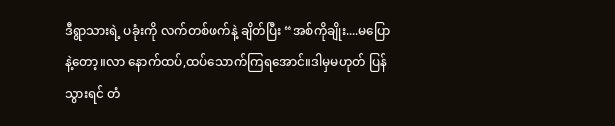ဒီရွာသားရဲ့ ပခုံးကို လက်တစ်ဖက်နဲ့ ချိတ်ပြီး “အစ်ကိုချိုး....မပြောနဲ့တော့။လာ နောက်ထပ်,ထပ်သောက်ကြရအောင်။ဒါမှမဟုတ် ပြန်သွားရင် တံ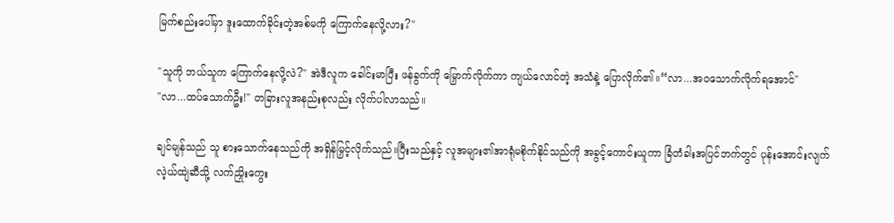မြက်စည်းပေါ်မှာ ဒူးထောက်ခိုင်းတဲ့အစ်မကို ကြောက်နေလို့လား?"

"သူကို ဘယ်သူက ကြောက်နေလို့လဲ?" အဲဒီလူက ခေါင်းမာပြီး ဖန်ခွက်ကို မြှောက်လိုက်ကာ ကျယ်လောင်တဲ့ အသံနဲ့ ပြောလိုက်၏။“လာ...အဝသောက်လိုက်ရအောင်"
"လာ...ထပ်သောက်ဦး!" တခြားလူအနည်းစုလည်း လိုက်ပါလာသည်။

ချင်မျန်သည် သူ စားသောက်နေသည်ကို အရှိန်မြှင့်လိုက်သည်။ပြီးသည်နှင့် လူအများ၏အာရုံမစိုက်နိုင်သည်ကို အခွင့်ကောင်းယူကာ ခြံတံခါးအပြင်ဘက်တွင် ပုန်းအောင်းလျက် လဲ့ယ်ထျဲဆီသို့ လက်ညှိုးကွေး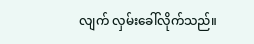လျက် လှမ်းခေါ်လိုက်သည်။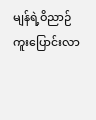မျန်ရဲ့ဝိညာဉ် ကူးပြောင်းလာ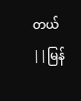တယ် ||မြန်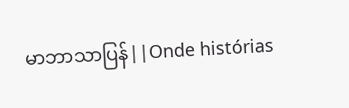မာဘာသာပြန်||Onde histórias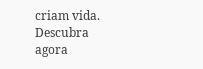criam vida. Descubra agora